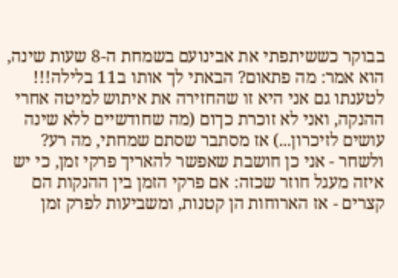בבוקר כששיתפתי את אבינועם בשמחת ה-8 שעות שינה, הוא אמר: מה פתאום? הבאתי לך אותו ב11 בלילה!!! לטענתו גם אני היא זו שהחזירה את איתוש למיטה אחרי ההנקה, ואני לא זוכרת כךום (מה שחודשיים ללא שינה עושים לזיכרון...) אז מסתבר שסתם שמחתי, מה רע? ולשחר - אני כן חושבת שאפשר להאריך פרקי זמן, כי יש איזה מעגל חוזר שכזה: אם פרקי הזמן בין ההנקות הם קצרים - אז הארוחות הן קטנות, ומשביעות לפרק זמן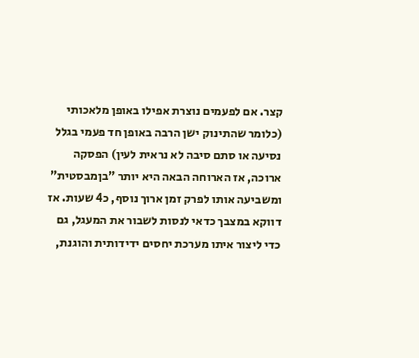קצר. אם לפעמים נוצרת אפילו באופן מלאכותי (כלומר שהתינוק ישן הרבה באופן חד פעמי בגלל נסיעה או סתם סיבה לא נראית לעין) הפסקה ארוכה, אז הארוחה הבאה היא יותר "בןמבסטית" ומשביעה אותו לפרק זמן ארוך נוסף, כ4 שעות. אז דווקא במצבך כדאי לנסות לשבור את המעגל, גם כדי ליצור איתו מערכת יחסים ידידותית והוגנת,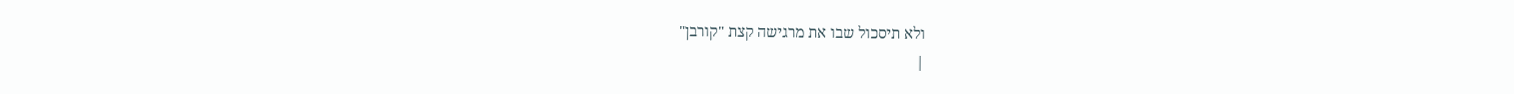ולא תיסכול שבו את מרגישה קצת "קורבן"
|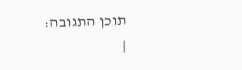תוכן התגובה:
|